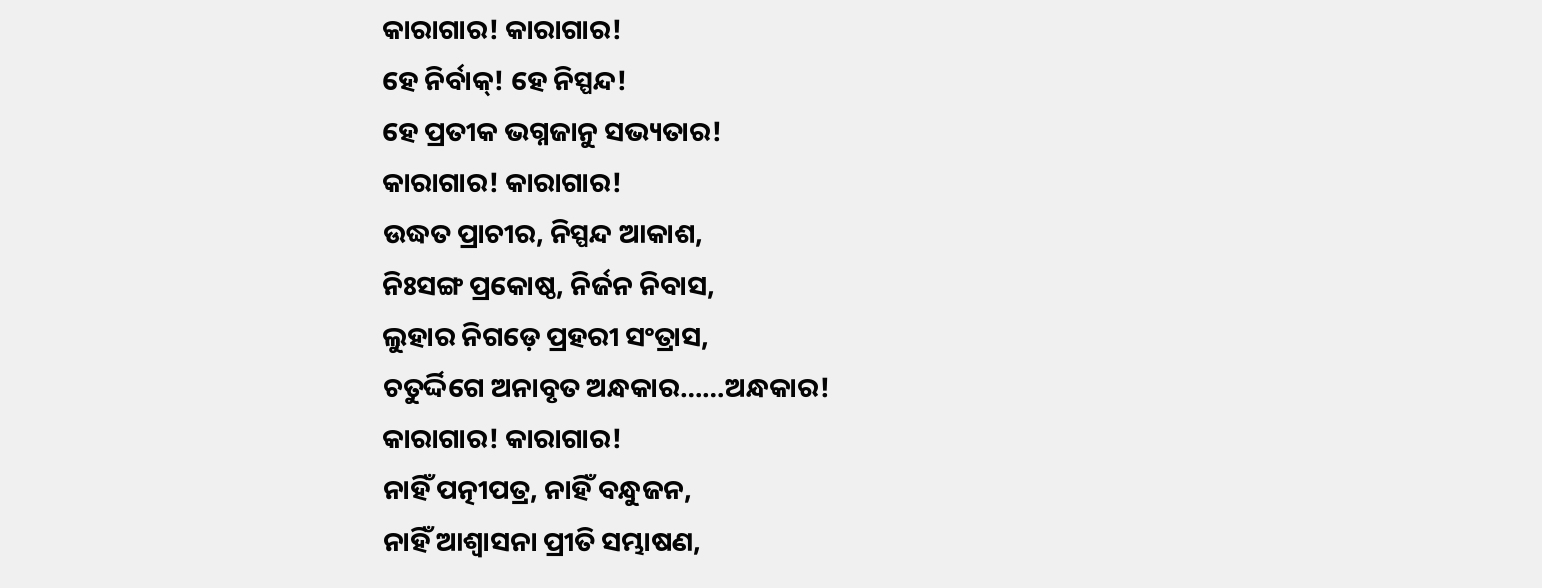କାରାଗାର! କାରାଗାର!
ହେ ନିର୍ବାକ୍! ହେ ନିସ୍ପନ୍ଦ!
ହେ ପ୍ରତୀକ ଭଗ୍ନଜାନୁ ସଭ୍ୟତାର!
କାରାଗାର! କାରାଗାର!
ଉଦ୍ଧତ ପ୍ରାଚୀର, ନିସ୍ପନ୍ଦ ଆକାଶ,
ନିଃସଙ୍ଗ ପ୍ରକୋଷ୍ଠ, ନିର୍ଜନ ନିବାସ,
ଲୁହାର ନିଗଡ଼େ ପ୍ରହରୀ ସଂତ୍ରାସ,
ଚତୁର୍ଦ୍ଦିଗେ ଅନାବୃତ ଅନ୍ଧକାର……ଅନ୍ଧକାର!
କାରାଗାର! କାରାଗାର!
ନାହିଁ ପତ୍ନୀପତ୍ର, ନାହିଁ ବନ୍ଧୁଜନ,
ନାହିଁ ଆଶ୍ବାସନା ପ୍ରୀତି ସମ୍ଭାଷଣ,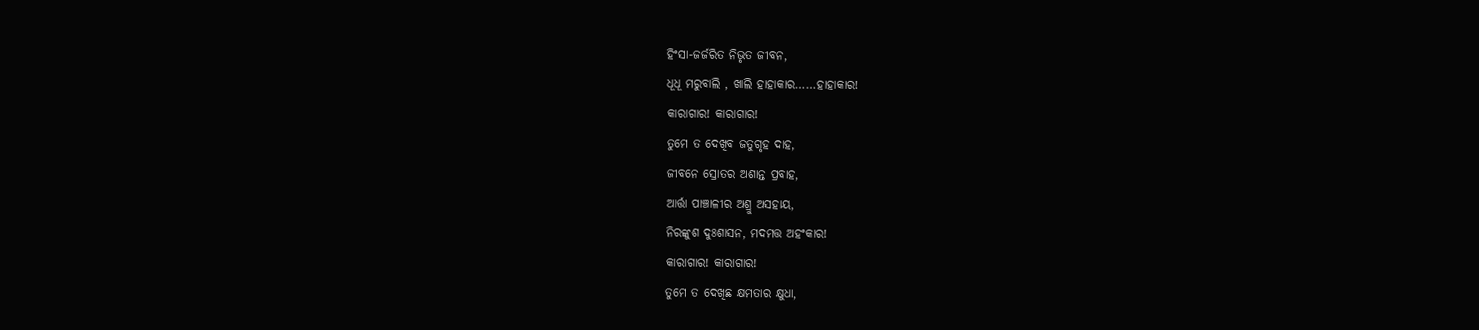ହିଂସା-ଜର୍ଜରିତ ନିଭୃତ ଜୀବନ,
ଧୂଧୂ ମରୁବାଲି , ଖାଲି ହାହାକାର……ହାହାକାର!
କାରାଗାର! କାରାଗାର!
ତୁମେ ତ ଦେଖିବ ଜତୁଗୃହ ଦାହ,
ଜୀବନେ ସ୍ରୋତର ଅଶାନ୍ତ ପ୍ରବାହ,
ଆର୍ତ୍ତା ପାଞ୍ଚାଳୀର ଅଶ୍ରୁ ଅସହାୟ,
ନିରଙ୍କୁଶ ଦୁଃଶାସନ, ମଦମତ୍ତ ଅହଂକାର!
କାରାଗାର! କାରାଗାର!
ତୁମେ ତ ଦେଖିଛ କ୍ଷମତାର କ୍ଷୁଧା,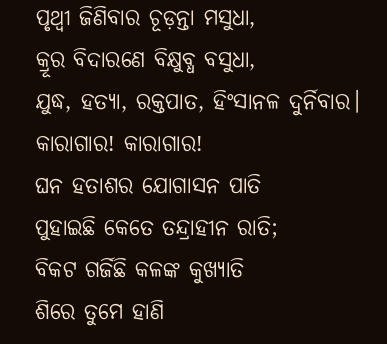ପୃଥ୍ବୀ ଜିଣିବାର ଚୂଡ଼ନ୍ତା ମସୁଧା,
କ୍ରୂର ବିଦାରଣେ ବିକ୍ଷୁବ୍ଧ ବସୁଧା,
ଯୁଦ୍ଧ, ହତ୍ୟା, ରକ୍ତପାତ, ହିଂସାନଳ ଦୁର୍ନିବାର।
କାରାଗାର! କାରାଗାର!
ଘନ ହତାଶର ଯୋଗାସନ ପାତି
ପୁହାଇଛି କେତେ ତନ୍ଦ୍ରାହୀନ ରାତି;
ବିକଟ ଗର୍ଜିଛି କଳଙ୍କ କୁଖ୍ୟାତି
ଶିରେ ତୁମେ ହାଣି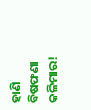ହାଣି ବିଷଫଣା କଳିମାର!